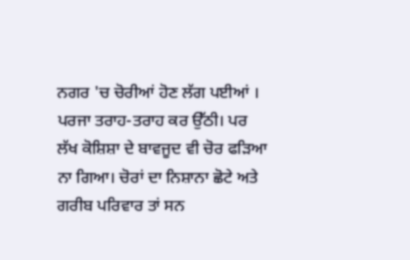ਨਗਰ 'ਚ ਚੋਰੀਆਂ ਹੋਣ ਲੱਗ ਪਈਆਂ । ਪਰਜਾ ਤਰਾਹ-ਤਰਾਹ ਕਰ ਉੱਠੀ। ਪਰ ਲੱਖ ਕੋਸ਼ਿਸ਼ਾ ਦੇ ਬਾਵਜੂਦ ਵੀ ਚੋਰ ਫੜਿਆ ਨਾ ਗਿਆ। ਚੋਰਾਂ ਦਾ ਨਿਸ਼ਾਨਾ ਛੋਟੇ ਅਤੇ ਗਰੀਬ ਪਰਿਵਾਰ ਤਾਂ ਸਨ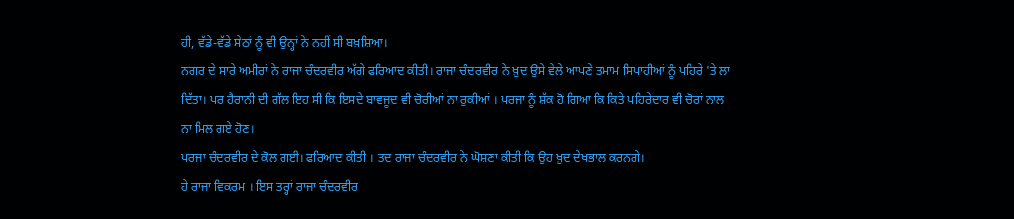ਹੀ, ਵੱਡੇ-ਵੱਡੇ ਸੇਠਾਂ ਨੂੰ ਵੀ ਉਨ੍ਹਾਂ ਨੇ ਨਹੀਂ ਸੀ ਬਖ਼ਸ਼ਿਆ।
ਨਗਰ ਦੇ ਸਾਰੇ ਅਮੀਰਾਂ ਨੇ ਰਾਜਾ ਚੰਦਰਵੀਰ ਅੱਗੇ ਫਰਿਆਦ ਕੀਤੀ। ਰਾਜਾ ਚੰਦਰਵੀਰ ਨੇ ਖ਼ੁਦ ਉਸੇ ਵੇਲੇ ਆਪਣੇ ਤਮਾਮ ਸਿਪਾਹੀਆਂ ਨੂੰ ਪਹਿਰੇ 'ਤੇ ਲਾ ਦਿੱਤਾ। ਪਰ ਹੈਰਾਨੀ ਦੀ ਗੱਲ ਇਹ ਸੀ ਕਿ ਇਸਦੇ ਬਾਵਜੂਦ ਵੀ ਚੋਰੀਆਂ ਨਾ ਰੁਕੀਆਂ । ਪਰਜਾ ਨੂੰ ਸ਼ੱਕ ਹੋ ਗਿਆ ਕਿ ਕਿਤੇ ਪਹਿਰੇਦਾਰ ਵੀ ਚੋਰਾਂ ਨਾਲ ਨਾ ਮਿਲ ਗਏ ਹੋਣ।
ਪਰਜਾ ਚੰਦਰਵੀਰ ਦੇ ਕੋਲ ਗਈ। ਫਰਿਆਦ ਕੀਤੀ । ਤਦ ਰਾਜਾ ਚੰਦਰਵੀਰ ਨੇ ਘੋਸ਼ਣਾ ਕੀਤੀ ਕਿ ਉਹ ਖ਼ੁਦ ਦੇਖਭਾਲ ਕਰਨਗੇ।
ਹੇ ਰਾਜਾ ਵਿਕਰਮ । ਇਸ ਤਰ੍ਹਾਂ ਰਾਜਾ ਚੰਦਰਵੀਰ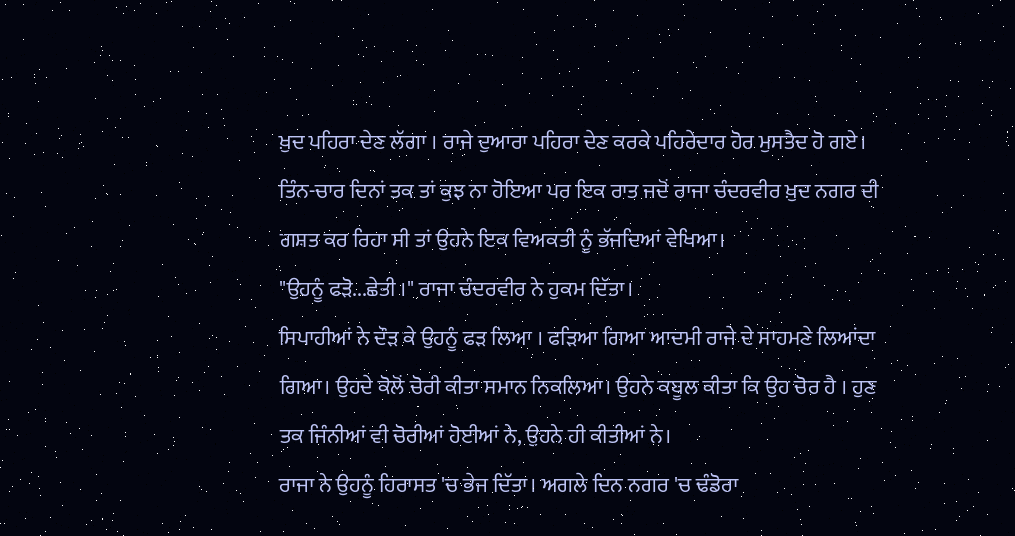ਖ਼ੁਦ ਪਹਿਰਾ ਦੇਣ ਲੱਗਾ । ਰਾਜੇ ਦੁਆਰਾ ਪਹਿਰਾ ਦੇਣ ਕਰਕੇ ਪਹਿਰੇਦਾਰ ਹੋਰ ਮੁਸਤੈਦ ਹੋ ਗਏ। ਤਿੰਨ-ਚਾਰ ਦਿਨਾਂ ਤਕ ਤਾਂ ਕੁਝ ਨਾ ਹੋਇਆ ਪਰ ਇਕ ਰਾਤ ਜਦੋਂ ਰਾਜਾ ਚੰਦਰਵੀਰ ਖ਼ੁਦ ਨਗਰ ਦੀ ਗਸ਼ਤ ਕਰ ਰਿਹਾ ਸੀ ਤਾਂ ਉਹਨੇ ਇਕ ਵਿਅਕਤੀ ਨੂੰ ਭੱਜਦਿਆਂ ਵੇਖਿਆ।
"ਉਹਨੂੰ ਫੜੋ...ਛੇਤੀ ।" ਰਾਜਾ ਚੰਦਰਵੀਰ ਨੇ ਹੁਕਮ ਦਿੱਤਾ।
ਸਿਪਾਹੀਆਂ ਨੇ ਦੌੜ ਕੇ ਉਹਨੂੰ ਫੜ ਲਿਆ । ਫੜਿਆ ਗਿਆ ਆਦਮੀ ਰਾਜੇ ਦੇ ਸਾਹਮਣੇ ਲਿਆਂਦਾ ਗਿਆ। ਉਹਦੇ ਕੋਲੋਂ ਚੋਰੀ ਕੀਤਾ ਸਮਾਨ ਨਿਕਲਿਆ। ਉਹਨੇ ਕਬੂਲ ਕੀਤਾ ਕਿ ਉਹ ਚੋਰ ਹੈ । ਹੁਣ ਤਕ ਜਿੰਨੀਆਂ ਵੀ ਚੋਰੀਆਂ ਹੋਈਆਂ ਨੇ, ਉਹਨੇ ਹੀ ਕੀਤੀਆਂ ਨੇ।
ਰਾਜਾ ਨੇ ਉਹਨੂੰ ਹਿਰਾਸਤ 'ਚ ਭੇਜ ਦਿੱਤਾ। ਅਗਲੇ ਦਿਨ ਨਗਰ 'ਚ ਢੰਡੋਰਾ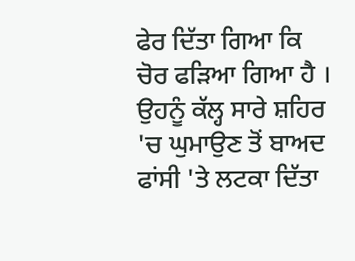ਫੇਰ ਦਿੱਤਾ ਗਿਆ ਕਿ ਚੋਰ ਫੜਿਆ ਗਿਆ ਹੈ । ਉਹਨੂੰ ਕੱਲ੍ਹ ਸਾਰੇ ਸ਼ਹਿਰ 'ਚ ਘੁਮਾਉਣ ਤੋਂ ਬਾਅਦ ਫਾਂਸੀ 'ਤੇ ਲਟਕਾ ਦਿੱਤਾ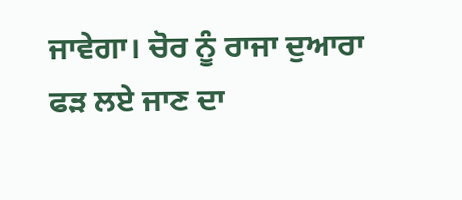ਜਾਵੇਗਾ। ਚੋਰ ਨੂੰ ਰਾਜਾ ਦੁਆਰਾ ਫੜ ਲਏ ਜਾਣ ਦਾ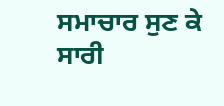ਸਮਾਚਾਰ ਸੁਣ ਕੇ ਸਾਰੀ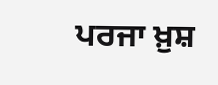ਪਰਜਾ ਖ਼ੁਸ਼